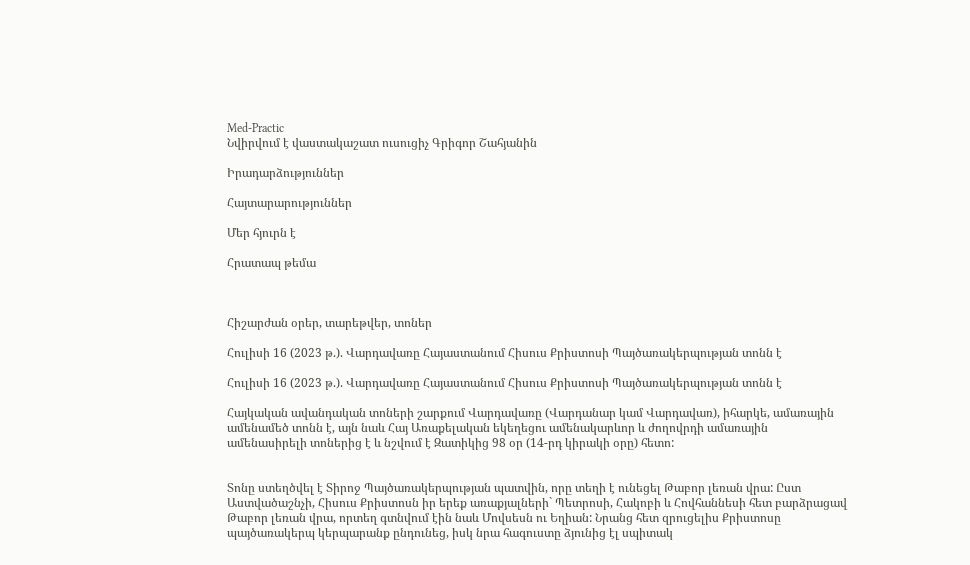Med-Practic
Նվիրվում է վաստակաշատ ուսուցիչ Գրիգոր Շահյանին

Իրադարձություններ

Հայտարարություններ

Մեր հյուրն է

Հրատապ թեմա



Հիշարժան օրեր, տարեթվեր, տոներ

Հուլիսի 16 (2023 թ.). Վարդավառը Հայաստանում Հիսուս Քրիստոսի Պայծառակերպության տոնն է

Հուլիսի 16 (2023 թ.). Վարդավառը Հայաստանում Հիսուս Քրիստոսի Պայծառակերպության տոնն է

Հայկական ավանդական տոների շարքում Վարդավառը (Վարդանար կամ Վարդավառ), իհարկե, ամառային ամենամեծ տոնն է, այն նաև Հայ Առաքելական եկեղեցու ամենակարևոր և ժողովրդի ամառային ամենասիրելի տոներից է և նշվում է Զատիկից 98 օր (14-րդ կիրակի օրը) հետո:


Տոնը ստեղծվել է Տիրոջ Պայծառակերպության պատվին, որը տեղի է ունեցել Թաբոր լեռան վրա: Ըստ Աստվածաշնչի, Հիսուս Քրիստոսն իր երեք առաքյալների` Պետրոսի, Հակոբի և Հովհաննեսի հետ բարձրացավ Թաբոր լեռան վրա, որտեղ գտնվում էին նաև Մովսեսն ու Եղիան: Նրանց հետ զրուցելիս Քրիստոսը պայծառակերպ կերպարանք ընդունեց, իսկ նրա հագուստը ձյունից էլ սպիտակ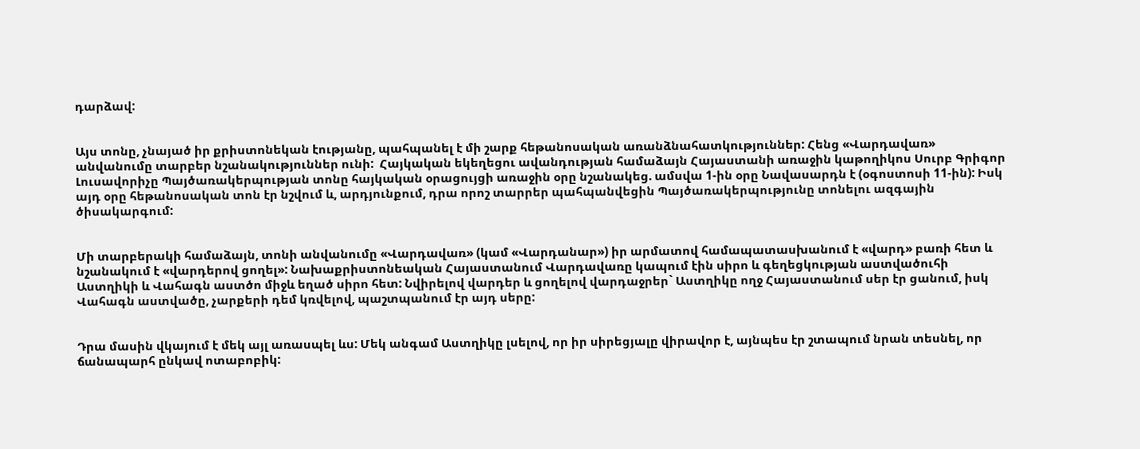դարձավ:


Այս տոնը, չնայած իր քրիստոնեկան էությանը, պահպանել է մի շարք հեթանոսական առանձնահատկություններ: Հենց «Վարդավառ» անվանումը տարբեր նշանակություններ ունի:  Հայկական եկեղեցու ավանդության համաձայն Հայաստանի առաջին կաթողիկոս Սուրբ Գրիգոր Լուսավորիչը Պայծառակերպության տոնը հայկական օրացույցի առաջին օրը նշանակեց. ամսվա 1-ին օրը Նավասարդն է (օգոստոսի 11-ին): Իսկ այդ օրը հեթանոսական տոն էր նշվում և, արդյունքում, դրա որոշ տարրեր պահպանվեցին Պայծառակերպությունը տոնելու ազգային ծիսակարգում:


Մի տարբերակի համաձայն, տոնի անվանումը «Վարդավառ» (կամ «Վարդանար») իր արմատով համապատասխանում է «վարդ» բառի հետ և նշանակում է «վարդերով ցողել»: Նախաքրիստոնեական Հայաստանում Վարդավառը կապում էին սիրո և գեղեցկության աստվածուհի Աստղիկի և Վահագն աստծո միջև եղած սիրո հետ: Նվիրելով վարդեր և ցողելով վարդաջրեր` Աստղիկը ողջ Հայաստանում սեր էր ցանում, իսկ Վահագն աստվածը, չարքերի դեմ կռվելով, պաշտպանում էր այդ սերը:


Դրա մասին վկայում է մեկ այլ առասպել ևս: Մեկ անգամ Աստղիկը լսելով, որ իր սիրեցյալը վիրավոր է, այնպես էր շտապում նրան տեսնել, որ ճանապարհ ընկավ ոտաբոբիկ: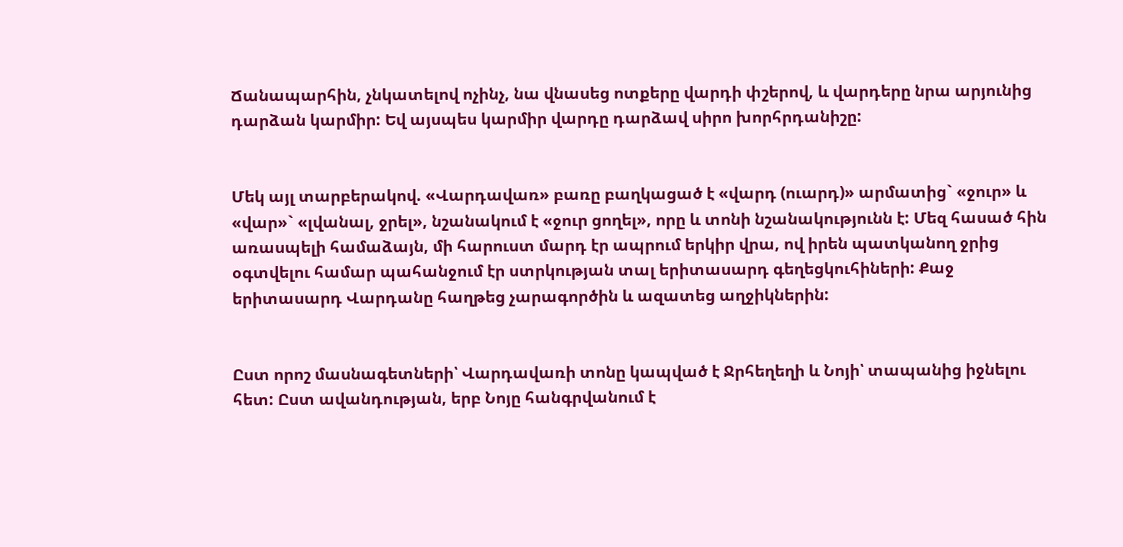Ճանապարհին, չնկատելով ոչինչ, նա վնասեց ոտքերը վարդի փշերով, և վարդերը նրա արյունից դարձան կարմիր: Եվ այսպես կարմիր վարդը դարձավ սիրո խորհրդանիշը:


Մեկ այլ տարբերակով. «Վարդավառ» բառը բաղկացած է «վարդ (ուարդ)» արմատից` «ջուր» և «վար»` «լվանալ, ջրել», նշանակում է «ջուր ցողել», որը և տոնի նշանակությունն է: Մեզ հասած հին առասպելի համաձայն, մի հարուստ մարդ էր ապրում երկիր վրա, ով իրեն պատկանող ջրից  օգտվելու համար պահանջում էր ստրկության տալ երիտասարդ գեղեցկուհիների: Քաջ երիտասարդ Վարդանը հաղթեց չարագործին և ազատեց աղջիկներին:


Ըստ որոշ մասնագետների՝ Վարդավառի տոնը կապված է Ջրհեղեղի և Նոյի՝ տապանից իջնելու հետ: Ըստ ավանդության, երբ Նոյը հանգրվանում է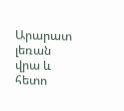Արարատ լեռան վրա և հետո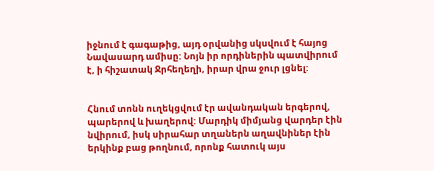իջնում է գագաթից, այդ օրվանից սկսվում է հայոց Նավասարդ ամիսը: Նոյն իր որդիներին պատվիրում է, ի հիշատակ Ջրհեղեղի, իրար վրա ջուր լցնել:


Հնում տոնն ուղեկցվում էր ավանդական երգերով, պարերով և խաղերով: Մարդիկ միմյանց վարդեր էին նվիրում, իսկ սիրահար տղաներն աղավնիներ էին երկինք բաց թողնում, որոնք հատուկ այս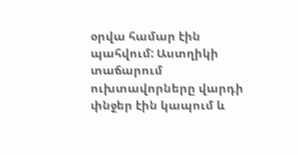օրվա համար էին պահվում: Աստղիկի տաճարում ուխտավորները վարդի փնջեր էին կապում և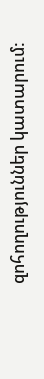զոհողություններ կատարում: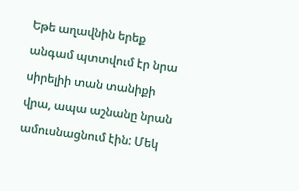Եթե աղավնին երեք անգամ պտտվում էր նրա սիրելիի տան տանիքի վրա, ապա աշնանը նրան ամուսնացնում էին: Մեկ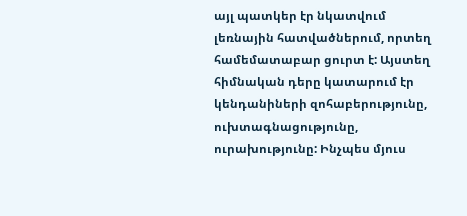այլ պատկեր էր նկատվում լեռնային հատվածներում, որտեղ համեմատաբար ցուրտ է: Այստեղ հիմնական դերը կատարում էր կենդանիների զոհաբերությունը, ուխտագնացությունը, ուրախությունը: Ինչպես մյուս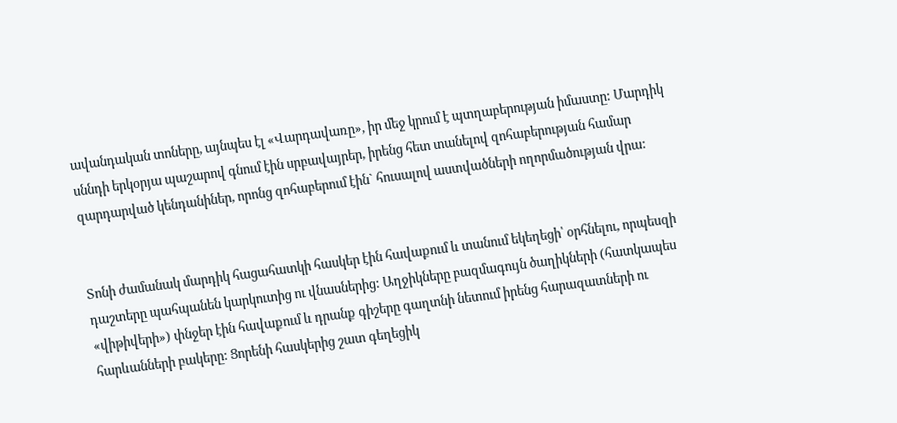ավանդական տոները, այնպես էլ «Վարդավառը», իր մեջ կրում է պտղաբերության իմաստը: Մարդիկ սննդի երկօրյա պաշարով գնում էին սրբավայրեր, իրենց հետ տանելով զոհաբերության համար զարդարված կենդանիներ, որոնց զոհաբերում էին` հուսալով աստվածների ողորմածության վրա:


Տոնի ժամանակ մարդիկ հացահատկի հասկեր էին հավաքում և տանում եկեղեցի՝ օրհնելու, որպեսզի դաշտերը պահպանեն կարկուտից ու վնասներից: Աղջիկները բազմագույն ծաղիկների (հատկապես «վիթիվերի») փնջեր էին հավաքում և դրանք գիշերը գաղտնի նետում իրենց հարազատների ու հարևանների բակերը: Ցորենի հասկերից շատ գեղեցիկ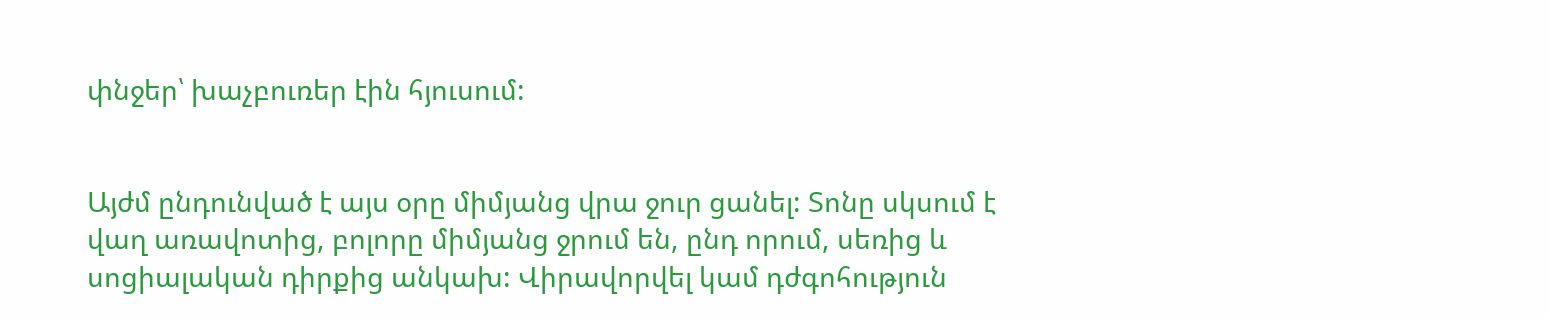փնջեր՝ խաչբուռեր էին հյուսում:


Այժմ ընդունված է այս օրը միմյանց վրա ջուր ցանել: Տոնը սկսում է վաղ առավոտից, բոլորը միմյանց ջրում են, ընդ որում, սեռից և  սոցիալական դիրքից անկախ: Վիրավորվել կամ դժգոհություն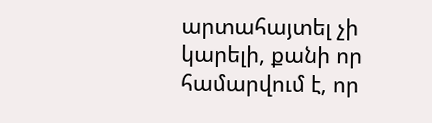արտահայտել չի կարելի, քանի որ համարվում է, որ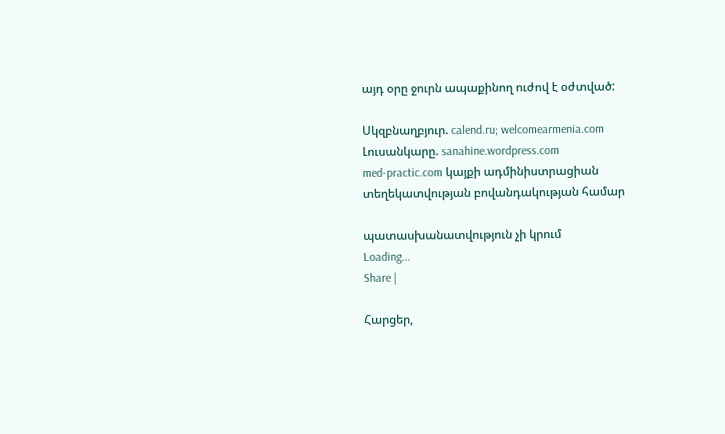այդ օրը ջուրն ապաքինող ուժով է օժտված:

Սկզբնաղբյուր. calend.ru; welcomearmenia.com
Լուսանկարը. sanahine.wordpress.com
med-practic.com կայքի ադմինիստրացիան տեղեկատվության բովանդակության համար

պատասխանատվություն չի կրում
Loading...
Share |

Հարցեր,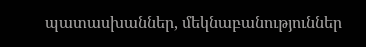պատասխաններ, մեկնաբանություններ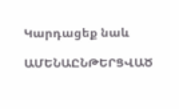Կարդացեք նաև

ԱՄԵՆԱԸՆԹԵՐՑՎԱԾ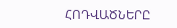ՀՈԴՎԱԾՆԵՐԸ